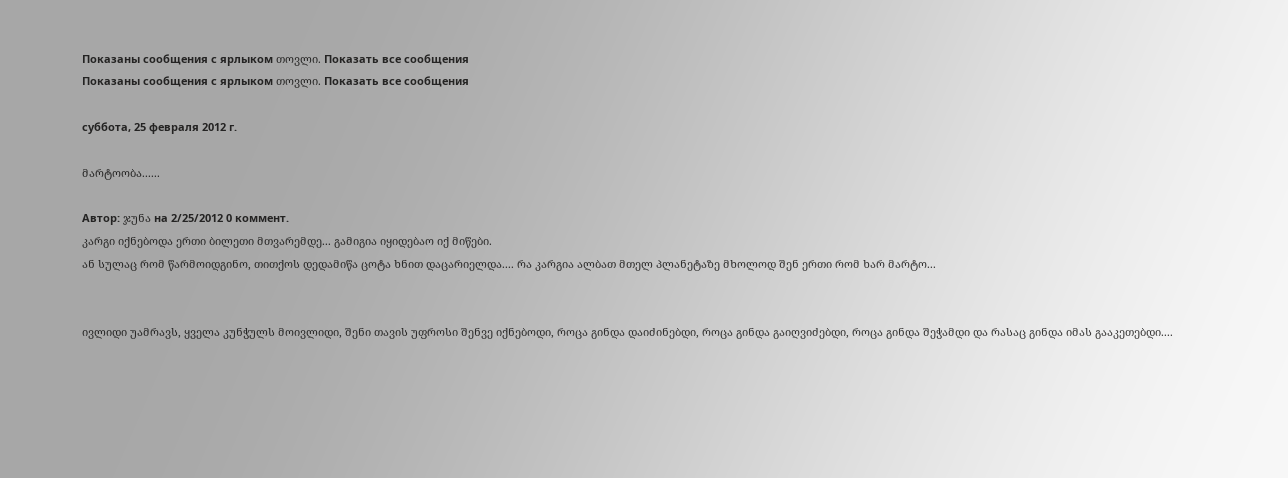Показаны сообщения с ярлыком თოვლი. Показать все сообщения
Показаны сообщения с ярлыком თოვლი. Показать все сообщения

суббота, 25 февраля 2012 г.

მარტოობა......

Автор: ჯუნა на 2/25/2012 0 коммент.
კარგი იქნებოდა ერთი ბილეთი მთვარემდე... გამიგია იყიდებაო იქ მიწები.
ან სულაც რომ წარმოიდგინო, თითქოს დედამიწა ცოტა ხნით დაცარიელდა.... რა კარგია ალბათ მთელ პლანეტაზე მხოლოდ შენ ერთი რომ ხარ მარტო...


ივლიდი უამრავს, ყველა კუნჭულს მოივლიდი, შენი თავის უფროსი შენვე იქნებოდი, როცა გინდა დაიძინებდი, როცა გინდა გაიღვიძებდი, როცა გინდა შეჭამდი და რასაც გინდა იმას გააკეთებდი....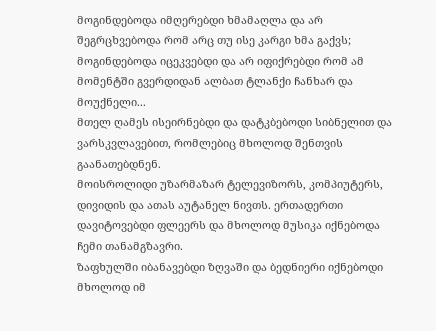მოგინდებოდა იმღერებდი ხმამაღლა და არ შეგრცხვებოდა რომ არც თუ ისე კარგი ხმა გაქვს;
მოგინდებოდა იცეკვებდი და არ იფიქრებდი რომ ამ მომენტში გვერდიდან ალბათ ტლანქი ჩანხარ და მოუქნელი...
მთელ ღამეს ისეირნებდი და დატკბებოდი სიბნელით და ვარსკვლავებით, რომლებიც მხოლოდ შენთვის გაანათებდნენ.
მოისროლიდი უზარმაზარ ტელევიზორს, კომპიუტერს, დივიდის და ათას აუტანელ ნივთს. ერთადერთი დავიტოვებდი ფლეერს და მხოლოდ მუსიკა იქნებოდა ჩემი თანამგზავრი.
ზაფხულში იბანავებდი ზღვაში და ბედნიერი იქნებოდი მხოლოდ იმ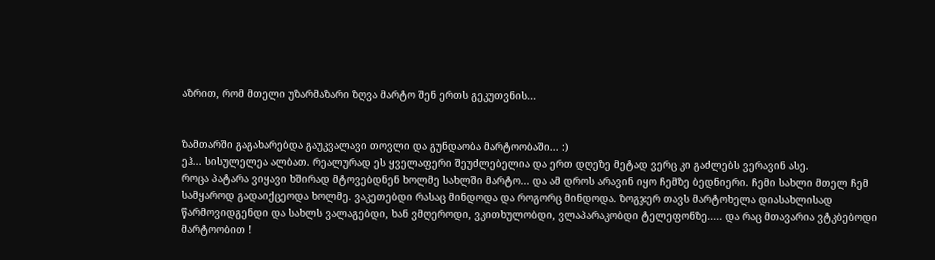აზრით, რომ მთელი უზარმაზარი ზღვა მარტო შენ ერთს გეკუთვნის...


ზამთარში გაგახარებდა გაუკვალავი თოვლი და გუნდაობა მარტოობაში... :)
ეჰ... სისულელეა ალბათ. რეალურად ეს ყველაფერი შეუძლებელია და ერთ დღეზე მეტად ვერც კი გაძლებს ვერავინ ასე.
როცა პატარა ვიყავი ხშირად მტოვებდნენ ხოლმე სახლში მარტო... და ამ დროს არავინ იყო ჩემზე ბედნიერი. ჩემი სახლი მთელ ჩემ სამყაროდ გადაიქცეოდა ხოლმე. ვაკეთებდი რასაც მინდოდა და როგორც მინდოდა. ზოგჯერ თავს მარტოხელა დიასახლისად წარმოვიდგენდი და სახლს ვალაგებდი, ხან ვმღეროდი, ვკითხულობდი, ვლაპარაკობდი ტელეფონზე..... და რაც მთავარია ვტკბებოდი მარტოობით !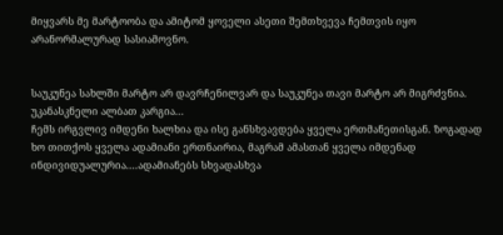მიყვარს მე მარტოობა და ამიტომ ყოველი ასეთი შემთხვევა ჩემთვის იყო არანორმალურად სასიამოვნო.


საუკუნეა სახლში მარტო არ დავრჩენილვარ და საუკუნეა თავი მარტო არ მიგრძვნია. უკანასკნელი ალბათ კარგია...
ჩემს ირგვლივ იმდენი ხალხია და ისე განსხვავდება ყველა ერთმანეთისგან. ზოგადად ხო თითქოს ყველა ადამიანი ერთნაირია, მაგრამ ამასთან ყველა იმდენად ინდივიდუალურია....ადამიანებს სხვადასხვა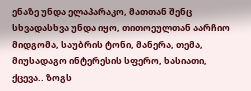ენაზე უნდა ელაპარაკო, მათთან შენც სხვადასხვა უნდა იყო, თითოეულთან აარჩიო მიდგომა, საუბრის ტონი, მანერა, თემა, მიუსადაგო ინტერესის სფერო, ხასიათი, ქცევა.. ზოგს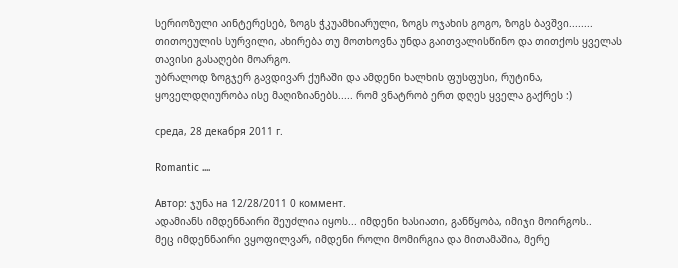სერიოზული აინტერესებ, ზოგს ჭკუამხიარული, ზოგს ოჯახის გოგო, ზოგს ბავშვი........ თითოეულის სურვილი, ახირება თუ მოთხოვნა უნდა გაითვალისწინო და თითქოს ყველას თავისი გასაღები მოარგო.
უბრალოდ ზოგჯერ გავდივარ ქუჩაში და ამდენი ხალხის ფუსფუსი, რუტინა, ყოველდღიურობა ისე მაღიზიანებს..... რომ ვნატრობ ერთ დღეს ყველა გაქრეს :)

среда, 28 декабря 2011 г.

Romantic ....

Автор: ჯუნა на 12/28/2011 0 коммент.
ადამიანს იმდენნაირი შეუძლია იყოს... იმდენი ხასიათი, განწყობა, იმიჯი მოირგოს..
მეც იმდენნაირი ვყოფილვარ, იმდენი როლი მომირგია და მითამაშია, მერე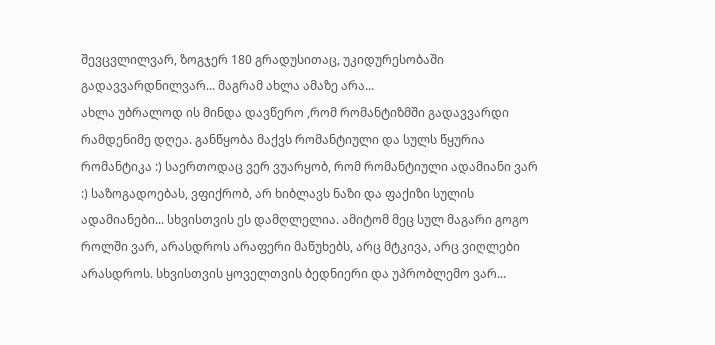შევცვლილვარ, ზოგჯერ 180 გრადუსითაც, უკიდურესობაში გადავვარდნილვარ... მაგრამ ახლა ამაზე არა...
ახლა უბრალოდ ის მინდა დავწერო ,რომ რომანტიზმში გადავვარდი რამდენიმე დღეა. განწყობა მაქვს რომანტიული და სულს წყურია რომანტიკა :) საერთოდაც ვერ ვუარყობ, რომ რომანტიული ადამიანი ვარ :) საზოგადოებას, ვფიქრობ, არ ხიბლავს ნაზი და ფაქიზი სულის ადამიანები... სხვისთვის ეს დამღლელია. ამიტომ მეც სულ მაგარი გოგო როლში ვარ, არასდროს არაფერი მაწუხებს, არც მტკივა, არც ვიღლები არასდროს. სხვისთვის ყოველთვის ბედნიერი და უპრობლემო ვარ...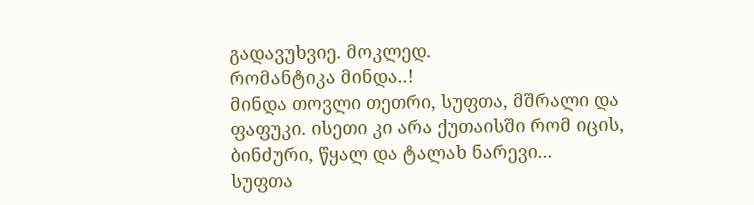გადავუხვიე. მოკლედ.
რომანტიკა მინდა..!
მინდა თოვლი თეთრი, სუფთა, მშრალი და ფაფუკი. ისეთი კი არა ქუთაისში რომ იცის, ბინძური, წყალ და ტალახ ნარევი...
სუფთა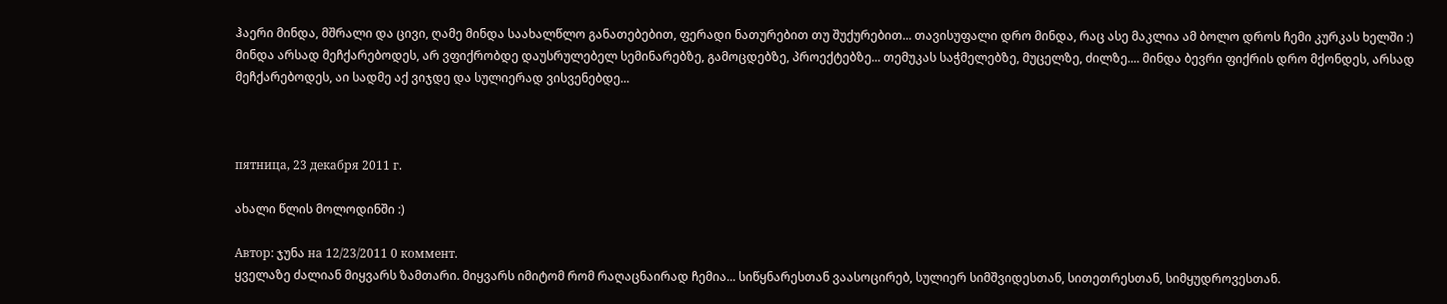ჰაერი მინდა, მშრალი და ცივი, ღამე მინდა საახალწლო განათებებით, ფერადი ნათურებით თუ შუქურებით... თავისუფალი დრო მინდა, რაც ასე მაკლია ამ ბოლო დროს ჩემი კურკას ხელში :) მინდა არსად მეჩქარებოდეს, არ ვფიქრობდე დაუსრულებელ სემინარებზე, გამოცდებზე, პროექტებზე... თემუკას საჭმელებზე, მუცელზე, ძილზე.... მინდა ბევრი ფიქრის დრო მქონდეს, არსად მეჩქარებოდეს, აი სადმე აქ ვიჯდე და სულიერად ვისვენებდე...



пятница, 23 декабря 2011 г.

ახალი წლის მოლოდინში :)

Автор: ჯუნა на 12/23/2011 0 коммент.
ყველაზე ძალიან მიყვარს ზამთარი. მიყვარს იმიტომ რომ რაღაცნაირად ჩემია... სიწყნარესთან ვაასოცირებ, სულიერ სიმშვიდესთან, სითეთრესთან, სიმყუდროვესთან.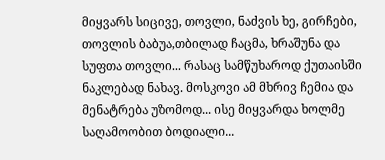მიყვარს სიცივე, თოვლი, ნაძვის ხე, გირჩები, თოვლის ბაბუა,თბილად ჩაცმა, ხრაშუნა და სუფთა თოვლი... რასაც სამწუხაროდ ქუთაისში ნაკლებად ნახავ. მოსკოვი ამ მხრივ ჩემია და მენატრება უზომოდ... ისე მიყვარდა ხოლმე საღამოობით ბოდიალი...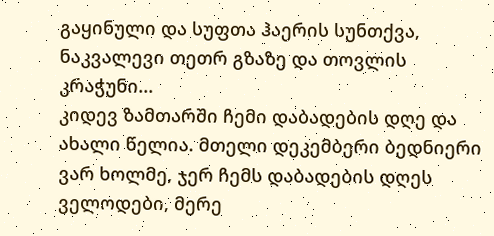გაყინული და სუფთა ჰაერის სუნთქვა, ნაკვალევი თეთრ გზაზე და თოვლის კრაჭუნი...
კიდევ ზამთარში ჩემი დაბადების დღე და ახალი წელია. მთელი დეკემბერი ბედნიერი ვარ ხოლმე, ჯერ ჩემს დაბადების დღეს ველოდები, მერე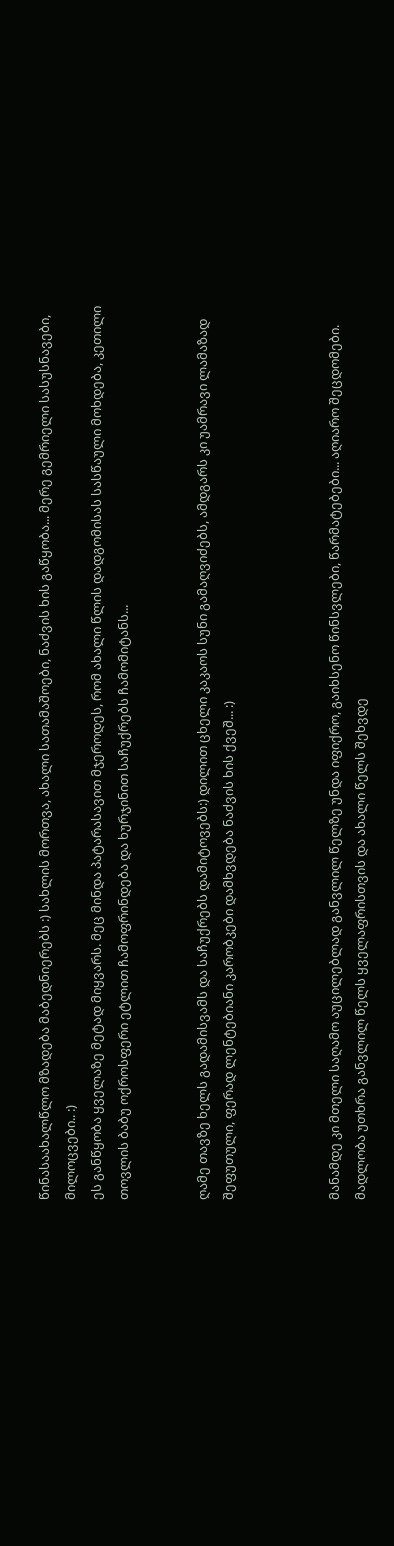წინასაახალწლო მზადება მაბედნიერებს :) სახლის მორთვა, ახალი სათამაშოები, ნაძვის ხის გაწყობა... მერე გემრიელი სასუსნავები, მილოცვები.. :)
ეს განწყობა ყველაზე მეტად მიყვარს. მეც მინდა პატარასავით მჯეროდეს, რომ ახალი წლის დადგომისას სასწაული მოხდება, კეთილი თოვლის ბაბუ ოქროსფერი ეტლით ჩამოფრინდება და ხურჯინით საჩუქრებს ჩამომიტანს...


ღამე თავზე ხელს გადამისვამს და საჩუქრებს დამიტოვებს:) დილით ცხელი კაკაოს სუნი გამაღვიძებს, ამდგარს კი უამრავი ლამაზად შეფუთული, ფერად ლენტებიანი კარობკები დამხვდება ნაძვის ხის ქვეშ... :)



მანამდე კი მთელი საღამო აუცილებლად განვლილ წელზე უნდა იფიქრო, გაიხსენო წინსვლები, წარმატებები... აღიარო შეცდომები. მადლობა უთხრა განვლილ წელს ყველაფრისთვის და ახალი წელს შეხვდე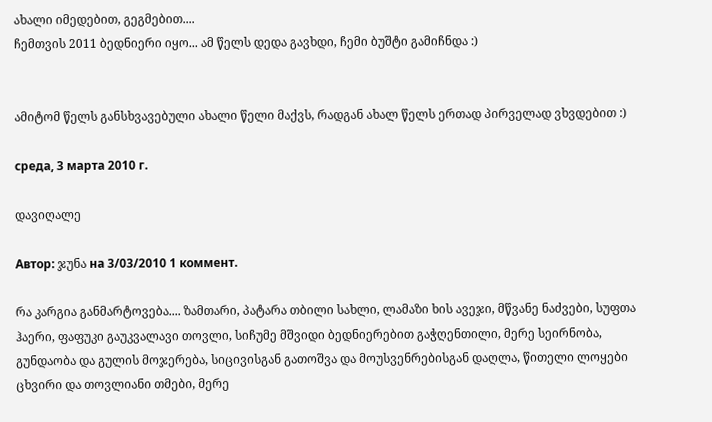ახალი იმედებით, გეგმებით....
ჩემთვის 2011 ბედნიერი იყო... ამ წელს დედა გავხდი, ჩემი ბუშტი გამიჩნდა :)


ამიტომ წელს განსხვავებული ახალი წელი მაქვს, რადგან ახალ წელს ერთად პირველად ვხვდებით :)

среда, 3 марта 2010 г.

დავიღალე

Автор: ჯუნა на 3/03/2010 1 коммент.

რა კარგია განმარტოვება.... ზამთარი, პატარა თბილი სახლი, ლამაზი ხის ავეჯი, მწვანე ნაძვები, სუფთა ჰაერი, ფაფუკი გაუკვალავი თოვლი, სიჩუმე მშვიდი ბედნიერებით გაჭღენთილი, მერე სეირნობა, გუნდაობა და გულის მოჯერება, სიცივისგან გათოშვა და მოუსვენრებისგან დაღლა, წითელი ლოყები ცხვირი და თოვლიანი თმები, მერე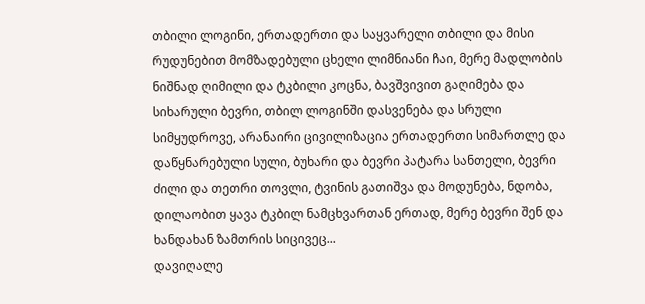თბილი ლოგინი, ერთადერთი და საყვარელი თბილი და მისი რუდუნებით მომზადებული ცხელი ლიმნიანი ჩაი, მერე მადლობის ნიშნად ღიმილი და ტკბილი კოცნა, ბავშვივით გაღიმება და სიხარული ბევრი, თბილ ლოგინში დასვენება და სრული სიმყუდროვე, არანაირი ცივილიზაცია ერთადერთი სიმართლე და დაწყნარებული სული, ბუხარი და ბევრი პატარა სანთელი, ბევრი ძილი და თეთრი თოვლი, ტვინის გათიშვა და მოდუნება, ნდობა, დილაობით ყავა ტკბილ ნამცხვართან ერთად, მერე ბევრი შენ და ხანდახან ზამთრის სიცივეც...
დავიღალე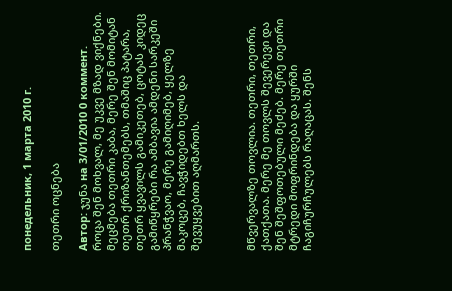понедельник, 1 марта 2010 г.

თეთრი ოცნება

Автор: ჯუნა на 3/01/2010 0 коммент.
როცა შენ მოხვალ, მე უკვე მზად ვიქნები. მეცმება თეთრი კაბა, მერე შენ მომიტან თეთრ ქრიზანთემებს, თმაშიც პატარა, თეთრ ყვავილს გამიკეთებ, ცოტას კიდეც გამიწყრები რა ამბავია ამდენი სარკეში პრანჭვაო, მერე გამიღიმებ, ყელზე მაკოცებ, ჩავჭიდებთ ხელს და შევუყვებით აღმართს.



მწვერვალზე თოვლია. თეთრი, თეთრი, ქათქათა. მერე მე თოვლს შევერევი და შენ შეშფოთებული მეძებ. მერე თეთრი მტრედი მოფრინდება და ყურში ჩაგიჩურჩულებს რაღაცას. შენს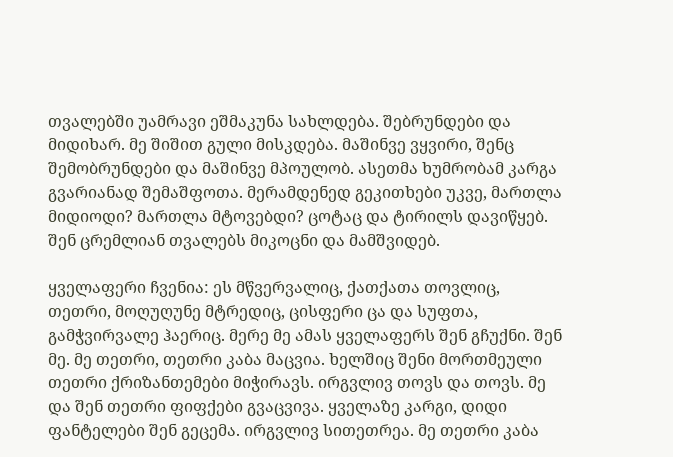თვალებში უამრავი ეშმაკუნა სახლდება. შებრუნდები და მიდიხარ. მე შიშით გული მისკდება. მაშინვე ვყვირი, შენც შემობრუნდები და მაშინვე მპოულობ. ასეთმა ხუმრობამ კარგა გვარიანად შემაშფოთა. მერამდენედ გეკითხები უკვე, მართლა მიდიოდი? მართლა მტოვებდი? ცოტაც და ტირილს დავიწყებ. შენ ცრემლიან თვალებს მიკოცნი და მამშვიდებ.

ყველაფერი ჩვენია: ეს მწვერვალიც, ქათქათა თოვლიც, თეთრი, მოღუღუნე მტრედიც, ცისფერი ცა და სუფთა, გამჭვირვალე ჰაერიც. მერე მე ამას ყველაფერს შენ გჩუქნი. შენ მე. მე თეთრი, თეთრი კაბა მაცვია. ხელშიც შენი მორთმეული თეთრი ქრიზანთემები მიჭირავს. ირგვლივ თოვს და თოვს. მე და შენ თეთრი ფიფქები გვაცვივა. ყველაზე კარგი, დიდი ფანტელები შენ გეცემა. ირგვლივ სითეთრეა. მე თეთრი კაბა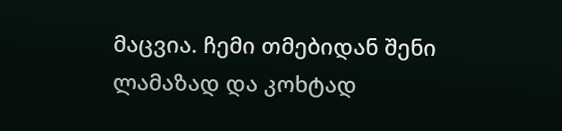მაცვია. ჩემი თმებიდან შენი ლამაზად და კოხტად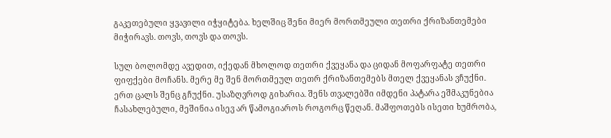გაკეთებული ყვავილი იჭყიტება. ხელშიც შენი მიერ მორთმეული თეთრი ქრიზანთემები მიჭირავს. თოვს, თოვს და თოვს.

სულ ბოლომდე ავედით, იქედან მხოლოდ თეთრი ქვეყანა და ციდან მოფარფატე თეთრი ფიფქები მოჩანს. მერე მე შენ მორთმეულ თეთრ ქრიზანთემებს მთელ ქვეყანას ვჩუქნი. ერთ ცალს შენც გჩუქნი. უსაზღვროდ გიხარია. შენს თვალებში იმდენი პატარა ეშმაკუნებია ჩასახლებული, მეშინია ისევ არ წამოგიაროს როგორც წეღან. მაშფოთებს ისეთი ხუმრობა,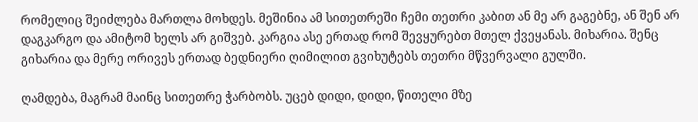რომელიც შეიძლება მართლა მოხდეს. მეშინია ამ სითეთრეში ჩემი თეთრი კაბით ან მე არ გაგებნე, ან შენ არ დაგკარგო და ამიტომ ხელს არ გიშვებ. კარგია ასე ერთად რომ შევყურებთ მთელ ქვეყანას. მიხარია. შენც გიხარია და მერე ორივეს ერთად ბედნიერი ღიმილით გვიხუტებს თეთრი მწვერვალი გულში.

ღამდება, მაგრამ მაინც სითეთრე ჭარბობს. უცებ დიდი, დიდი, წითელი მზე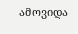ამოვიდა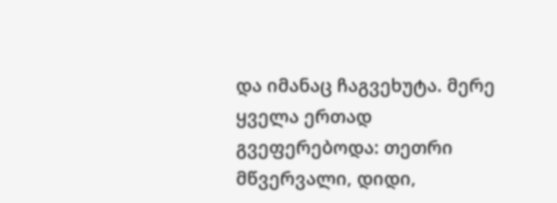და იმანაც ჩაგვეხუტა. მერე ყველა ერთად გვეფერებოდა: თეთრი მწვერვალი, დიდი,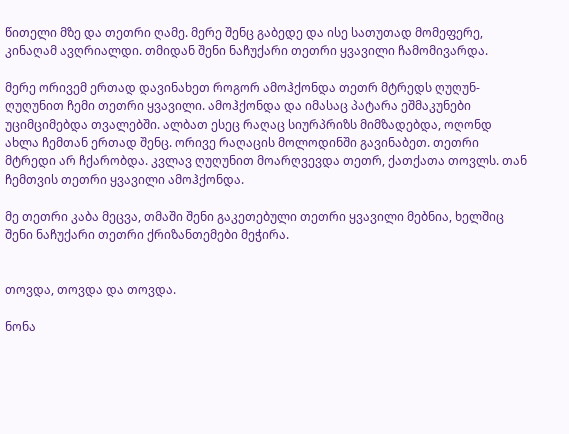წითელი მზე და თეთრი ღამე. მერე შენც გაბედე და ისე სათუთად მომეფერე, კინაღამ ავღრიალდი. თმიდან შენი ნაჩუქარი თეთრი ყვავილი ჩამომივარდა.

მერე ორივემ ერთად დავინახეთ როგორ ამოჰქონდა თეთრ მტრედს ღუღუნ-ღუღუნით ჩემი თეთრი ყვავილი. ამოჰქონდა და იმასაც პატარა ეშმაკუნები უციმციმებდა თვალებში. ალბათ ესეც რაღაც სიურპრიზს მიმზადებდა, ოღონდ ახლა ჩემთან ერთად შენც. ორივე რაღაცის მოლოდინში გავინაბეთ. თეთრი მტრედი არ ჩქარობდა. კვლავ ღუღუნით მოარღვევდა თეთრ, ქათქათა თოვლს. თან ჩემთვის თეთრი ყვავილი ამოჰქონდა.

მე თეთრი კაბა მეცვა, თმაში შენი გაკეთებული თეთრი ყვავილი მებნია, ხელშიც შენი ნაჩუქარი თეთრი ქრიზანთემები მეჭირა.


თოვდა, თოვდა და თოვდა.

ნონა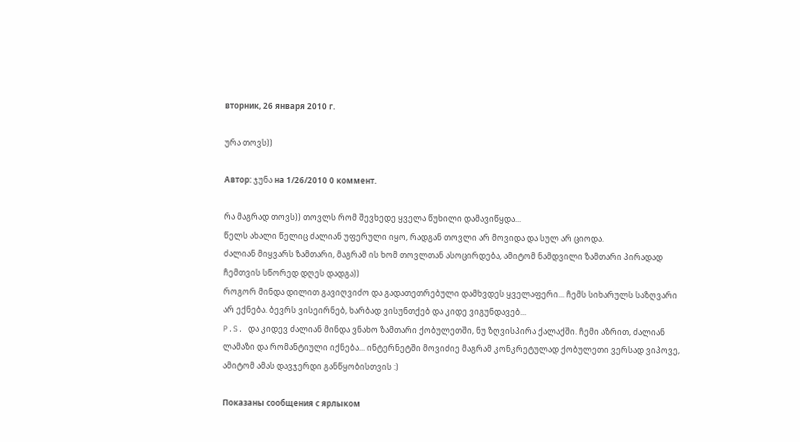вторник, 26 января 2010 г.

ურა თოვს))

Автор: ჯუნა на 1/26/2010 0 коммент.

რა მაგრად თოვს)) თოვლს რომ შევხედე ყველა წუხილი დამავიწყდა...
წელს ახალი წელიც ძალიან უფერული იყო, რადგან თოვლი არ მოვიდა და სულ არ ციოდა.
ძალიან მიყვარს ზამთარი, მაგრამ ის ხომ თოვლთან ასოცირდება, ამიტომ ნამდვილი ზამთარი პირადად ჩემთვის სწორედ დღეს დადგა))
როგორ მინდა დილით გავიღვიძო და გადათეთრებული დამხვდეს ყველაფერი... ჩემს სიხარულს საზღვარი არ ექნება. ბევრს ვისეირნებ, ხარბად ვისუნთქებ და კიდე ვიგუნდავებ...
P.S. და კიდევ ძალიან მინდა ვნახო ზამთარი ქობულეთში, ნუ ზღვისპირა ქალაქში. ჩემი აზრით, ძალიან ლამაზი და რომანტიული იქნება... ინტერნეტში მოვიძიე მაგრამ კონკრეტულად ქობულეთი ვერსად ვიპოვე, ამიტომ ამას დავჯერდი განწყობისთვის :)

Показаны сообщения с ярлыком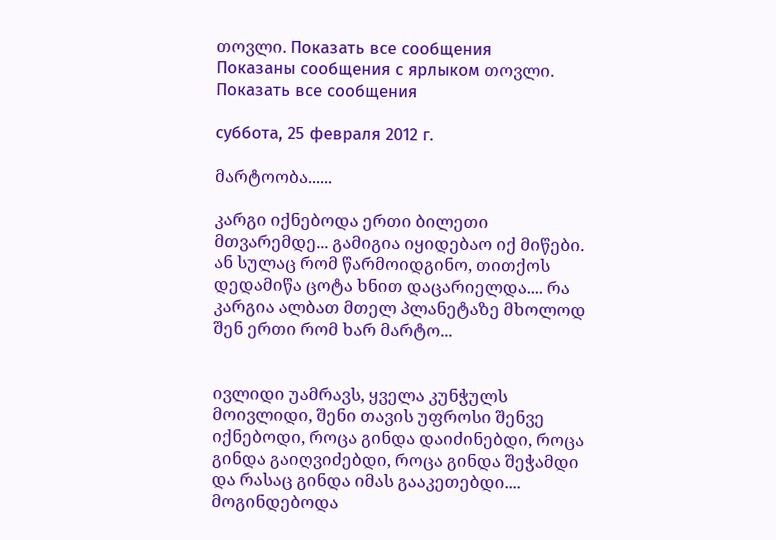თოვლი. Показать все сообщения
Показаны сообщения с ярлыком თოვლი. Показать все сообщения

суббота, 25 февраля 2012 г.

მარტოობა......

კარგი იქნებოდა ერთი ბილეთი მთვარემდე... გამიგია იყიდებაო იქ მიწები.
ან სულაც რომ წარმოიდგინო, თითქოს დედამიწა ცოტა ხნით დაცარიელდა.... რა კარგია ალბათ მთელ პლანეტაზე მხოლოდ შენ ერთი რომ ხარ მარტო...


ივლიდი უამრავს, ყველა კუნჭულს მოივლიდი, შენი თავის უფროსი შენვე იქნებოდი, როცა გინდა დაიძინებდი, როცა გინდა გაიღვიძებდი, როცა გინდა შეჭამდი და რასაც გინდა იმას გააკეთებდი....
მოგინდებოდა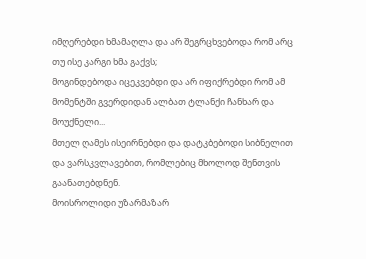იმღერებდი ხმამაღლა და არ შეგრცხვებოდა რომ არც თუ ისე კარგი ხმა გაქვს;
მოგინდებოდა იცეკვებდი და არ იფიქრებდი რომ ამ მომენტში გვერდიდან ალბათ ტლანქი ჩანხარ და მოუქნელი...
მთელ ღამეს ისეირნებდი და დატკბებოდი სიბნელით და ვარსკვლავებით, რომლებიც მხოლოდ შენთვის გაანათებდნენ.
მოისროლიდი უზარმაზარ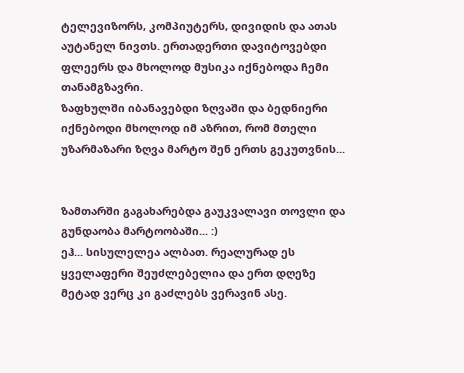ტელევიზორს, კომპიუტერს, დივიდის და ათას აუტანელ ნივთს. ერთადერთი დავიტოვებდი ფლეერს და მხოლოდ მუსიკა იქნებოდა ჩემი თანამგზავრი.
ზაფხულში იბანავებდი ზღვაში და ბედნიერი იქნებოდი მხოლოდ იმ აზრით, რომ მთელი უზარმაზარი ზღვა მარტო შენ ერთს გეკუთვნის...


ზამთარში გაგახარებდა გაუკვალავი თოვლი და გუნდაობა მარტოობაში... :)
ეჰ... სისულელეა ალბათ. რეალურად ეს ყველაფერი შეუძლებელია და ერთ დღეზე მეტად ვერც კი გაძლებს ვერავინ ასე.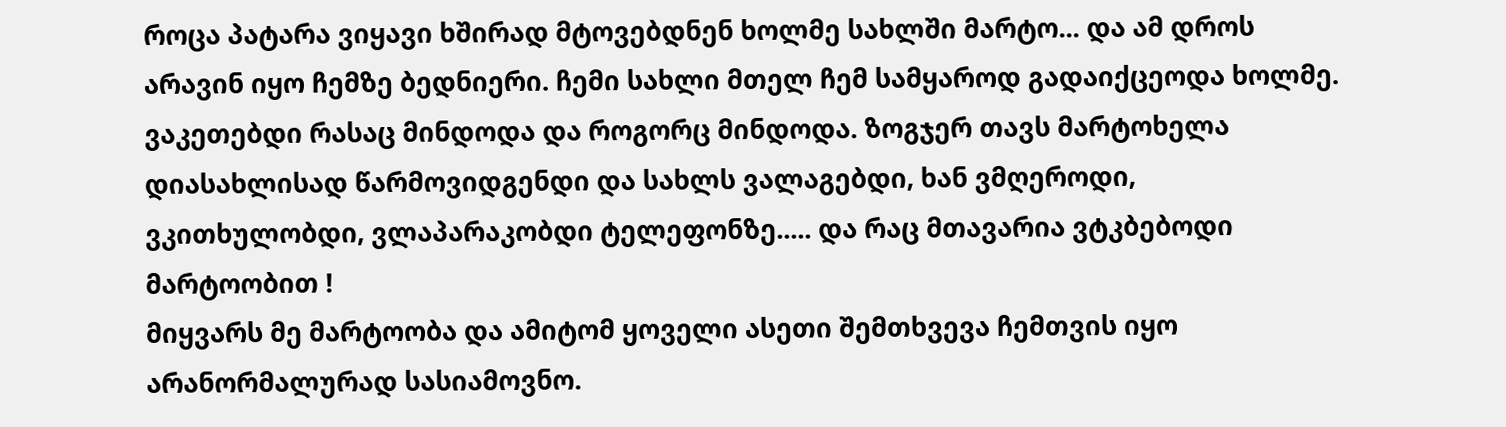როცა პატარა ვიყავი ხშირად მტოვებდნენ ხოლმე სახლში მარტო... და ამ დროს არავინ იყო ჩემზე ბედნიერი. ჩემი სახლი მთელ ჩემ სამყაროდ გადაიქცეოდა ხოლმე. ვაკეთებდი რასაც მინდოდა და როგორც მინდოდა. ზოგჯერ თავს მარტოხელა დიასახლისად წარმოვიდგენდი და სახლს ვალაგებდი, ხან ვმღეროდი, ვკითხულობდი, ვლაპარაკობდი ტელეფონზე..... და რაც მთავარია ვტკბებოდი მარტოობით !
მიყვარს მე მარტოობა და ამიტომ ყოველი ასეთი შემთხვევა ჩემთვის იყო არანორმალურად სასიამოვნო.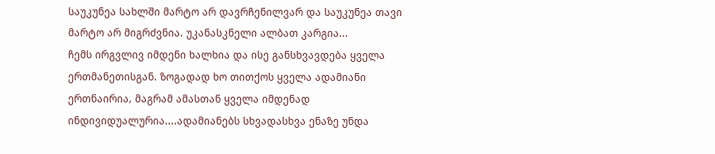საუკუნეა სახლში მარტო არ დავრჩენილვარ და საუკუნეა თავი მარტო არ მიგრძვნია. უკანასკნელი ალბათ კარგია...
ჩემს ირგვლივ იმდენი ხალხია და ისე განსხვავდება ყველა ერთმანეთისგან. ზოგადად ხო თითქოს ყველა ადამიანი ერთნაირია, მაგრამ ამასთან ყველა იმდენად ინდივიდუალურია....ადამიანებს სხვადასხვა ენაზე უნდა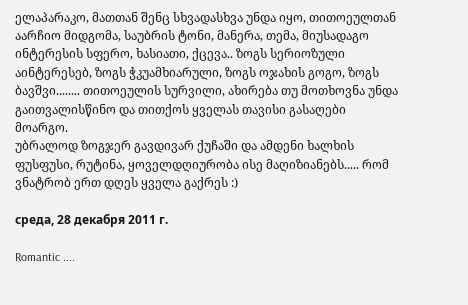ელაპარაკო, მათთან შენც სხვადასხვა უნდა იყო, თითოეულთან აარჩიო მიდგომა, საუბრის ტონი, მანერა, თემა, მიუსადაგო ინტერესის სფერო, ხასიათი, ქცევა.. ზოგს სერიოზული აინტერესებ, ზოგს ჭკუამხიარული, ზოგს ოჯახის გოგო, ზოგს ბავშვი........ თითოეულის სურვილი, ახირება თუ მოთხოვნა უნდა გაითვალისწინო და თითქოს ყველას თავისი გასაღები მოარგო.
უბრალოდ ზოგჯერ გავდივარ ქუჩაში და ამდენი ხალხის ფუსფუსი, რუტინა, ყოველდღიურობა ისე მაღიზიანებს..... რომ ვნატრობ ერთ დღეს ყველა გაქრეს :)

среда, 28 декабря 2011 г.

Romantic ....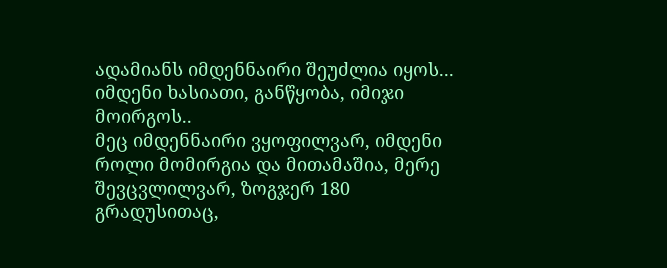ადამიანს იმდენნაირი შეუძლია იყოს... იმდენი ხასიათი, განწყობა, იმიჯი მოირგოს..
მეც იმდენნაირი ვყოფილვარ, იმდენი როლი მომირგია და მითამაშია, მერე შევცვლილვარ, ზოგჯერ 180 გრადუსითაც,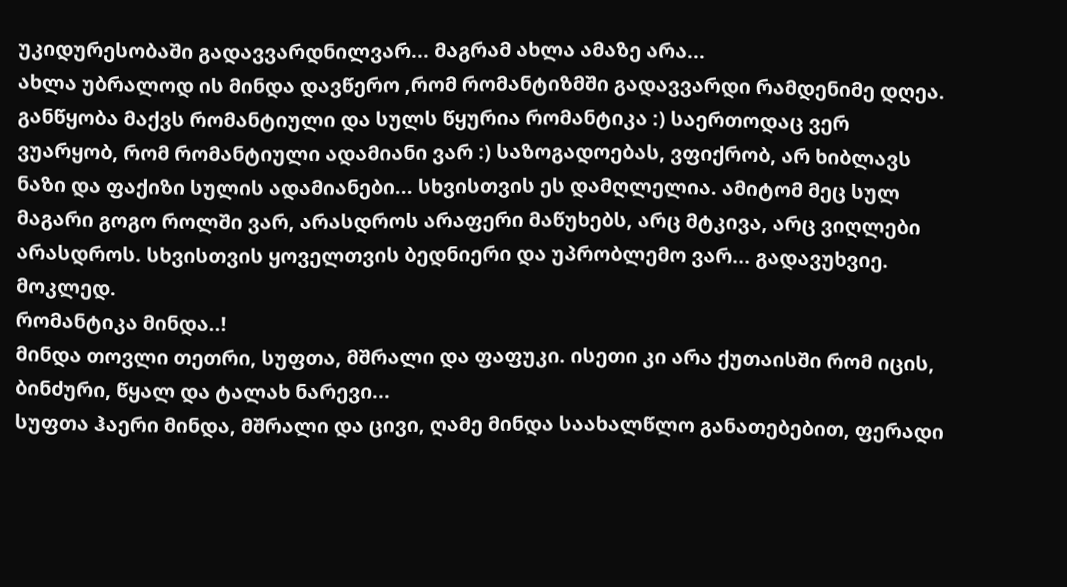უკიდურესობაში გადავვარდნილვარ... მაგრამ ახლა ამაზე არა...
ახლა უბრალოდ ის მინდა დავწერო ,რომ რომანტიზმში გადავვარდი რამდენიმე დღეა. განწყობა მაქვს რომანტიული და სულს წყურია რომანტიკა :) საერთოდაც ვერ ვუარყობ, რომ რომანტიული ადამიანი ვარ :) საზოგადოებას, ვფიქრობ, არ ხიბლავს ნაზი და ფაქიზი სულის ადამიანები... სხვისთვის ეს დამღლელია. ამიტომ მეც სულ მაგარი გოგო როლში ვარ, არასდროს არაფერი მაწუხებს, არც მტკივა, არც ვიღლები არასდროს. სხვისთვის ყოველთვის ბედნიერი და უპრობლემო ვარ... გადავუხვიე. მოკლედ.
რომანტიკა მინდა..!
მინდა თოვლი თეთრი, სუფთა, მშრალი და ფაფუკი. ისეთი კი არა ქუთაისში რომ იცის, ბინძური, წყალ და ტალახ ნარევი...
სუფთა ჰაერი მინდა, მშრალი და ცივი, ღამე მინდა საახალწლო განათებებით, ფერადი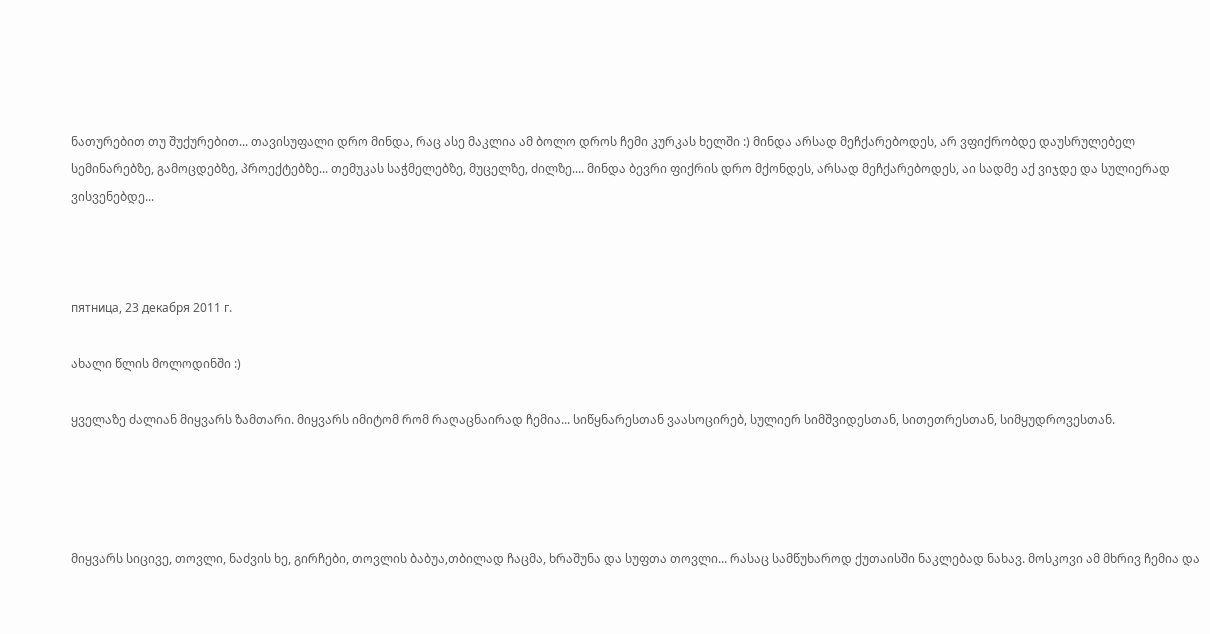ნათურებით თუ შუქურებით... თავისუფალი დრო მინდა, რაც ასე მაკლია ამ ბოლო დროს ჩემი კურკას ხელში :) მინდა არსად მეჩქარებოდეს, არ ვფიქრობდე დაუსრულებელ სემინარებზე, გამოცდებზე, პროექტებზე... თემუკას საჭმელებზე, მუცელზე, ძილზე.... მინდა ბევრი ფიქრის დრო მქონდეს, არსად მეჩქარებოდეს, აი სადმე აქ ვიჯდე და სულიერად ვისვენებდე...



пятница, 23 декабря 2011 г.

ახალი წლის მოლოდინში :)

ყველაზე ძალიან მიყვარს ზამთარი. მიყვარს იმიტომ რომ რაღაცნაირად ჩემია... სიწყნარესთან ვაასოცირებ, სულიერ სიმშვიდესთან, სითეთრესთან, სიმყუდროვესთან.




მიყვარს სიცივე, თოვლი, ნაძვის ხე, გირჩები, თოვლის ბაბუა,თბილად ჩაცმა, ხრაშუნა და სუფთა თოვლი... რასაც სამწუხაროდ ქუთაისში ნაკლებად ნახავ. მოსკოვი ამ მხრივ ჩემია და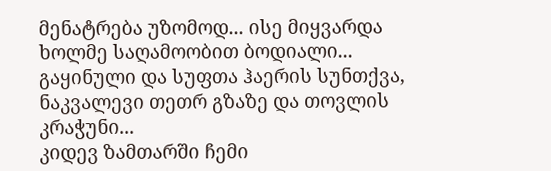მენატრება უზომოდ... ისე მიყვარდა ხოლმე საღამოობით ბოდიალი... გაყინული და სუფთა ჰაერის სუნთქვა, ნაკვალევი თეთრ გზაზე და თოვლის კრაჭუნი...
კიდევ ზამთარში ჩემი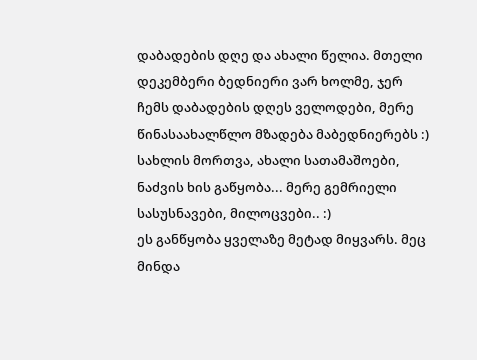დაბადების დღე და ახალი წელია. მთელი დეკემბერი ბედნიერი ვარ ხოლმე, ჯერ ჩემს დაბადების დღეს ველოდები, მერე წინასაახალწლო მზადება მაბედნიერებს :) სახლის მორთვა, ახალი სათამაშოები, ნაძვის ხის გაწყობა... მერე გემრიელი სასუსნავები, მილოცვები.. :)
ეს განწყობა ყველაზე მეტად მიყვარს. მეც მინდა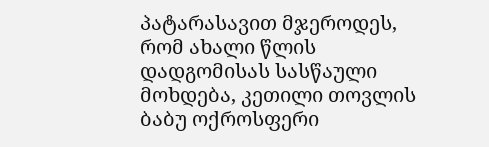პატარასავით მჯეროდეს, რომ ახალი წლის დადგომისას სასწაული მოხდება, კეთილი თოვლის ბაბუ ოქროსფერი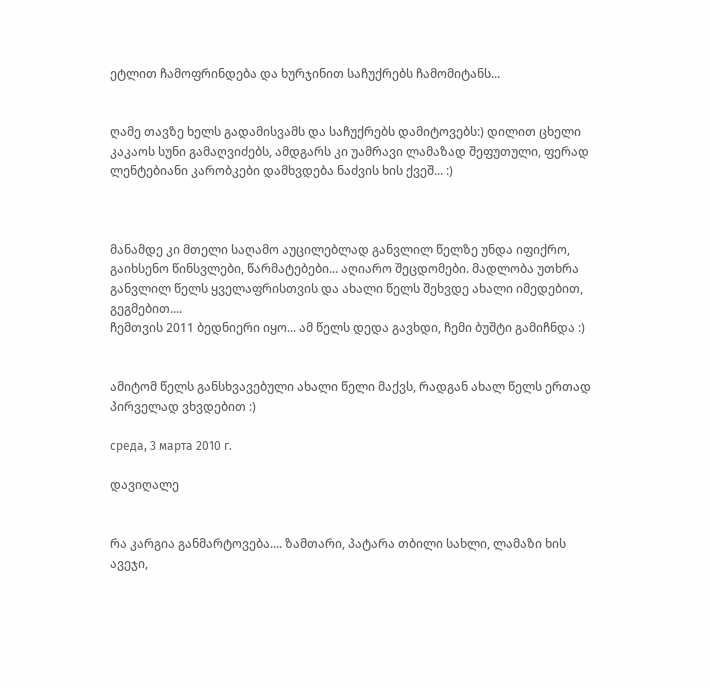ეტლით ჩამოფრინდება და ხურჯინით საჩუქრებს ჩამომიტანს...


ღამე თავზე ხელს გადამისვამს და საჩუქრებს დამიტოვებს:) დილით ცხელი კაკაოს სუნი გამაღვიძებს, ამდგარს კი უამრავი ლამაზად შეფუთული, ფერად ლენტებიანი კარობკები დამხვდება ნაძვის ხის ქვეშ... :)



მანამდე კი მთელი საღამო აუცილებლად განვლილ წელზე უნდა იფიქრო, გაიხსენო წინსვლები, წარმატებები... აღიარო შეცდომები. მადლობა უთხრა განვლილ წელს ყველაფრისთვის და ახალი წელს შეხვდე ახალი იმედებით, გეგმებით....
ჩემთვის 2011 ბედნიერი იყო... ამ წელს დედა გავხდი, ჩემი ბუშტი გამიჩნდა :)


ამიტომ წელს განსხვავებული ახალი წელი მაქვს, რადგან ახალ წელს ერთად პირველად ვხვდებით :)

среда, 3 марта 2010 г.

დავიღალე


რა კარგია განმარტოვება.... ზამთარი, პატარა თბილი სახლი, ლამაზი ხის ავეჯი,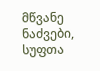მწვანე ნაძვები, სუფთა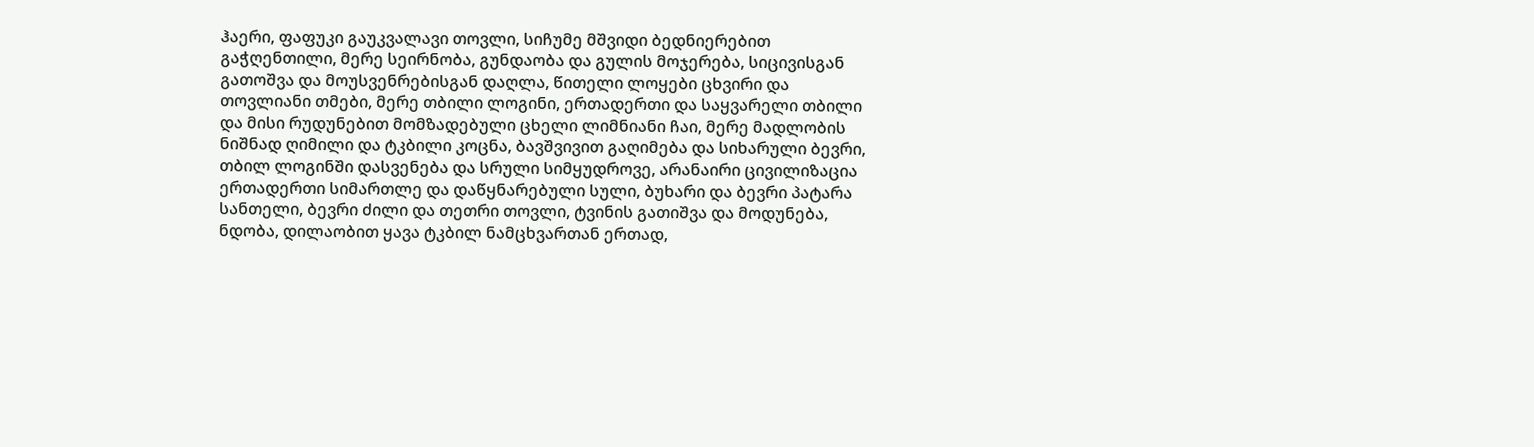ჰაერი, ფაფუკი გაუკვალავი თოვლი, სიჩუმე მშვიდი ბედნიერებით გაჭღენთილი, მერე სეირნობა, გუნდაობა და გულის მოჯერება, სიცივისგან გათოშვა და მოუსვენრებისგან დაღლა, წითელი ლოყები ცხვირი და თოვლიანი თმები, მერე თბილი ლოგინი, ერთადერთი და საყვარელი თბილი და მისი რუდუნებით მომზადებული ცხელი ლიმნიანი ჩაი, მერე მადლობის ნიშნად ღიმილი და ტკბილი კოცნა, ბავშვივით გაღიმება და სიხარული ბევრი, თბილ ლოგინში დასვენება და სრული სიმყუდროვე, არანაირი ცივილიზაცია ერთადერთი სიმართლე და დაწყნარებული სული, ბუხარი და ბევრი პატარა სანთელი, ბევრი ძილი და თეთრი თოვლი, ტვინის გათიშვა და მოდუნება, ნდობა, დილაობით ყავა ტკბილ ნამცხვართან ერთად,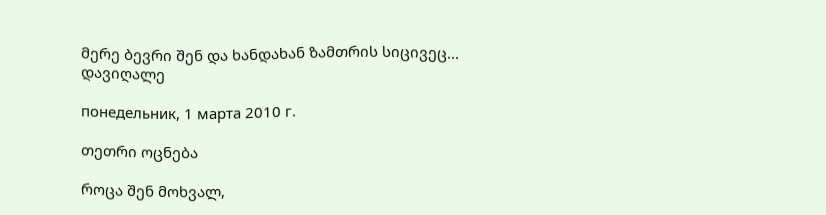მერე ბევრი შენ და ხანდახან ზამთრის სიცივეც...
დავიღალე

понедельник, 1 марта 2010 г.

თეთრი ოცნება

როცა შენ მოხვალ,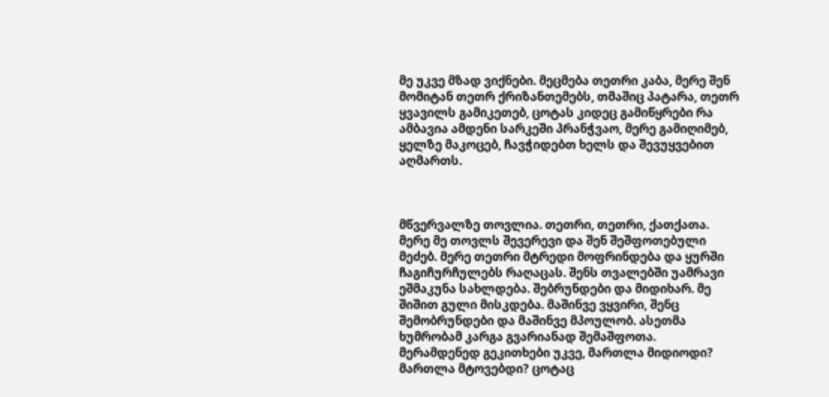მე უკვე მზად ვიქნები. მეცმება თეთრი კაბა, მერე შენ მომიტან თეთრ ქრიზანთემებს, თმაშიც პატარა, თეთრ ყვავილს გამიკეთებ, ცოტას კიდეც გამიწყრები რა ამბავია ამდენი სარკეში პრანჭვაო, მერე გამიღიმებ, ყელზე მაკოცებ, ჩავჭიდებთ ხელს და შევუყვებით აღმართს.



მწვერვალზე თოვლია. თეთრი, თეთრი, ქათქათა. მერე მე თოვლს შევერევი და შენ შეშფოთებული მეძებ. მერე თეთრი მტრედი მოფრინდება და ყურში ჩაგიჩურჩულებს რაღაცას. შენს თვალებში უამრავი ეშმაკუნა სახლდება. შებრუნდები და მიდიხარ. მე შიშით გული მისკდება. მაშინვე ვყვირი, შენც შემობრუნდები და მაშინვე მპოულობ. ასეთმა ხუმრობამ კარგა გვარიანად შემაშფოთა. მერამდენედ გეკითხები უკვე, მართლა მიდიოდი? მართლა მტოვებდი? ცოტაც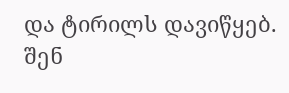და ტირილს დავიწყებ. შენ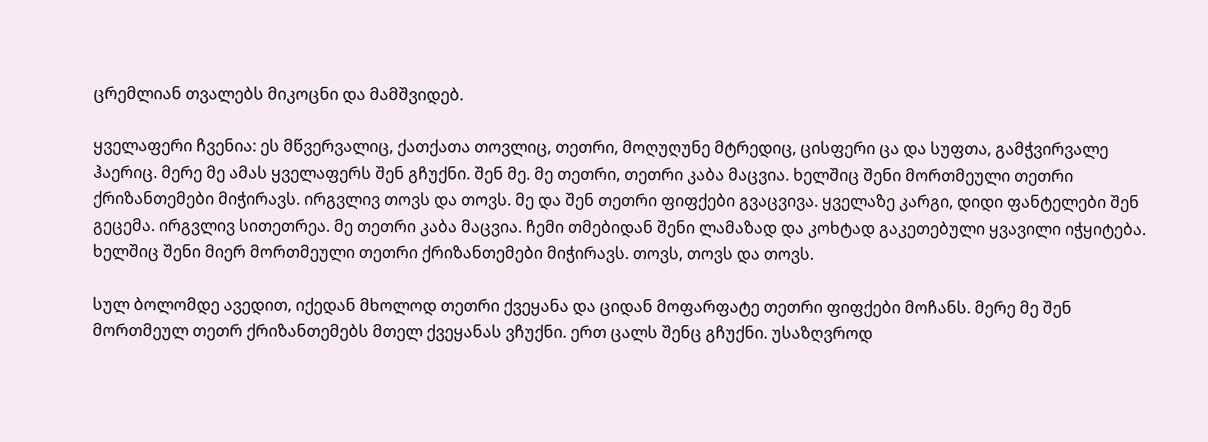ცრემლიან თვალებს მიკოცნი და მამშვიდებ.

ყველაფერი ჩვენია: ეს მწვერვალიც, ქათქათა თოვლიც, თეთრი, მოღუღუნე მტრედიც, ცისფერი ცა და სუფთა, გამჭვირვალე ჰაერიც. მერე მე ამას ყველაფერს შენ გჩუქნი. შენ მე. მე თეთრი, თეთრი კაბა მაცვია. ხელშიც შენი მორთმეული თეთრი ქრიზანთემები მიჭირავს. ირგვლივ თოვს და თოვს. მე და შენ თეთრი ფიფქები გვაცვივა. ყველაზე კარგი, დიდი ფანტელები შენ გეცემა. ირგვლივ სითეთრეა. მე თეთრი კაბა მაცვია. ჩემი თმებიდან შენი ლამაზად და კოხტად გაკეთებული ყვავილი იჭყიტება. ხელშიც შენი მიერ მორთმეული თეთრი ქრიზანთემები მიჭირავს. თოვს, თოვს და თოვს.

სულ ბოლომდე ავედით, იქედან მხოლოდ თეთრი ქვეყანა და ციდან მოფარფატე თეთრი ფიფქები მოჩანს. მერე მე შენ მორთმეულ თეთრ ქრიზანთემებს მთელ ქვეყანას ვჩუქნი. ერთ ცალს შენც გჩუქნი. უსაზღვროდ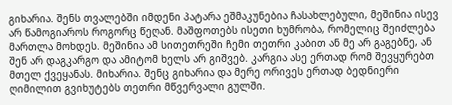გიხარია. შენს თვალებში იმდენი პატარა ეშმაკუნებია ჩასახლებული, მეშინია ისევ არ წამოგიაროს როგორც წეღან. მაშფოთებს ისეთი ხუმრობა, რომელიც შეიძლება მართლა მოხდეს. მეშინია ამ სითეთრეში ჩემი თეთრი კაბით ან მე არ გაგებნე, ან შენ არ დაგკარგო და ამიტომ ხელს არ გიშვებ. კარგია ასე ერთად რომ შევყურებთ მთელ ქვეყანას. მიხარია. შენც გიხარია და მერე ორივეს ერთად ბედნიერი ღიმილით გვიხუტებს თეთრი მწვერვალი გულში.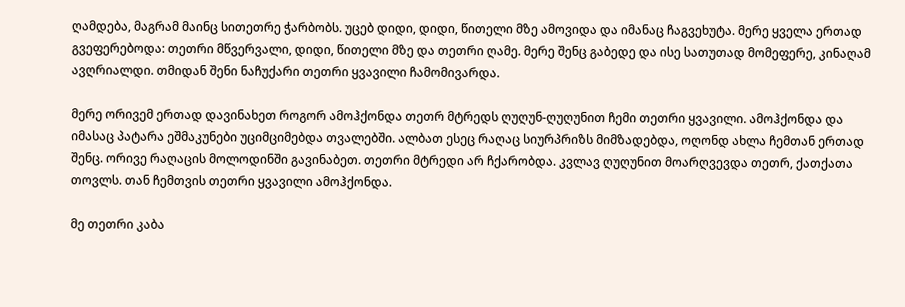ღამდება, მაგრამ მაინც სითეთრე ჭარბობს. უცებ დიდი, დიდი, წითელი მზე ამოვიდა და იმანაც ჩაგვეხუტა. მერე ყველა ერთად გვეფერებოდა: თეთრი მწვერვალი, დიდი, წითელი მზე და თეთრი ღამე. მერე შენც გაბედე და ისე სათუთად მომეფერე, კინაღამ ავღრიალდი. თმიდან შენი ნაჩუქარი თეთრი ყვავილი ჩამომივარდა.

მერე ორივემ ერთად დავინახეთ როგორ ამოჰქონდა თეთრ მტრედს ღუღუნ-ღუღუნით ჩემი თეთრი ყვავილი. ამოჰქონდა და იმასაც პატარა ეშმაკუნები უციმციმებდა თვალებში. ალბათ ესეც რაღაც სიურპრიზს მიმზადებდა, ოღონდ ახლა ჩემთან ერთად შენც. ორივე რაღაცის მოლოდინში გავინაბეთ. თეთრი მტრედი არ ჩქარობდა. კვლავ ღუღუნით მოარღვევდა თეთრ, ქათქათა თოვლს. თან ჩემთვის თეთრი ყვავილი ამოჰქონდა.

მე თეთრი კაბა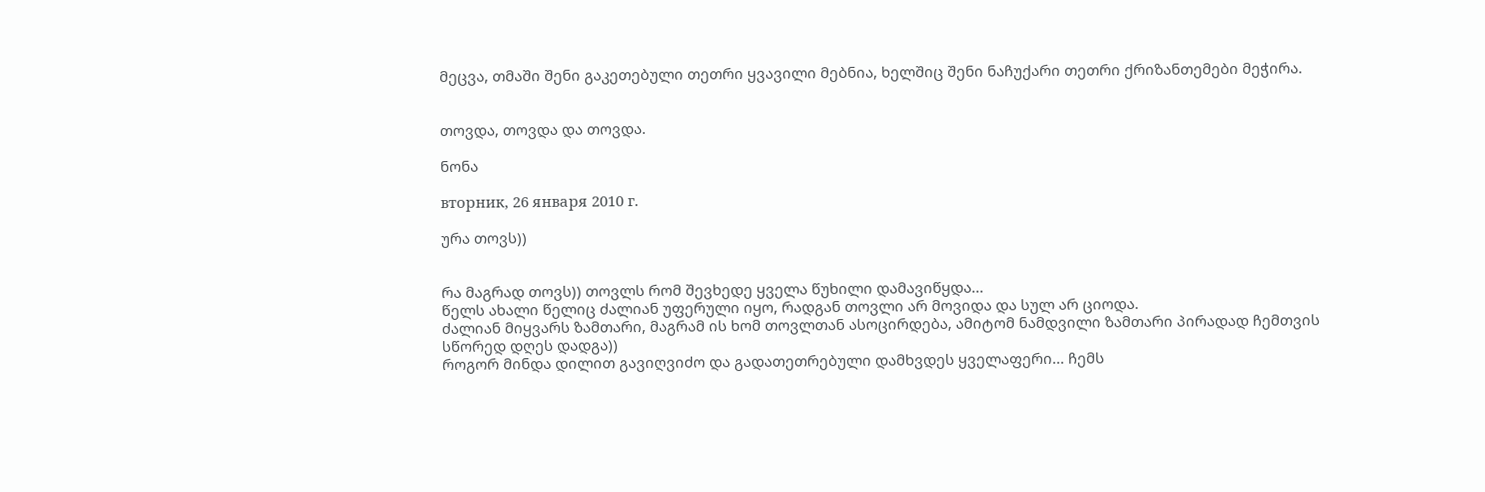მეცვა, თმაში შენი გაკეთებული თეთრი ყვავილი მებნია, ხელშიც შენი ნაჩუქარი თეთრი ქრიზანთემები მეჭირა.


თოვდა, თოვდა და თოვდა.

ნონა

вторник, 26 января 2010 г.

ურა თოვს))


რა მაგრად თოვს)) თოვლს რომ შევხედე ყველა წუხილი დამავიწყდა...
წელს ახალი წელიც ძალიან უფერული იყო, რადგან თოვლი არ მოვიდა და სულ არ ციოდა.
ძალიან მიყვარს ზამთარი, მაგრამ ის ხომ თოვლთან ასოცირდება, ამიტომ ნამდვილი ზამთარი პირადად ჩემთვის სწორედ დღეს დადგა))
როგორ მინდა დილით გავიღვიძო და გადათეთრებული დამხვდეს ყველაფერი... ჩემს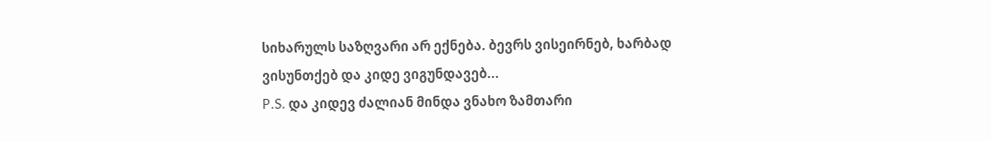სიხარულს საზღვარი არ ექნება. ბევრს ვისეირნებ, ხარბად ვისუნთქებ და კიდე ვიგუნდავებ...
P.S. და კიდევ ძალიან მინდა ვნახო ზამთარი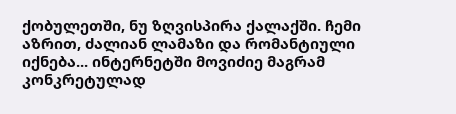ქობულეთში, ნუ ზღვისპირა ქალაქში. ჩემი აზრით, ძალიან ლამაზი და რომანტიული იქნება... ინტერნეტში მოვიძიე მაგრამ კონკრეტულად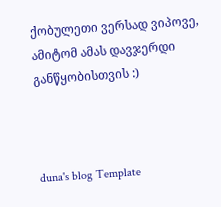ქობულეთი ვერსად ვიპოვე, ამიტომ ამას დავჯერდი განწყობისთვის :)



duna's blog Template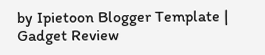by Ipietoon Blogger Template | Gadget Review